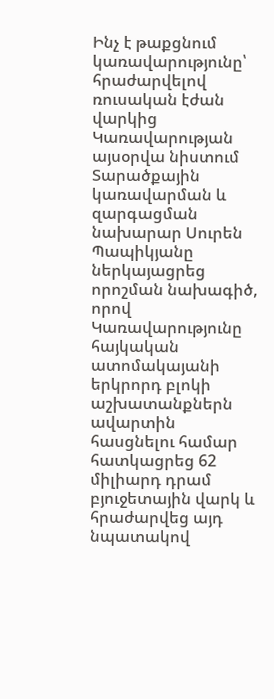Ինչ է թաքցնում կառավարությունը՝ հրաժարվելով ռուսական էժան վարկից
Կառավարության այսօրվա նիստում Տարածքային կառավարման և զարգացման նախարար Սուրեն Պապիկյանը ներկայացրեց որոշման նախագիծ, որով Կառավարությունը հայկական ատոմակայանի երկրորդ բլոկի աշխատանքներն ավարտին հասցնելու համար հատկացրեց 62 միլիարդ դրամ բյուջետային վարկ և հրաժարվեց այդ նպատակով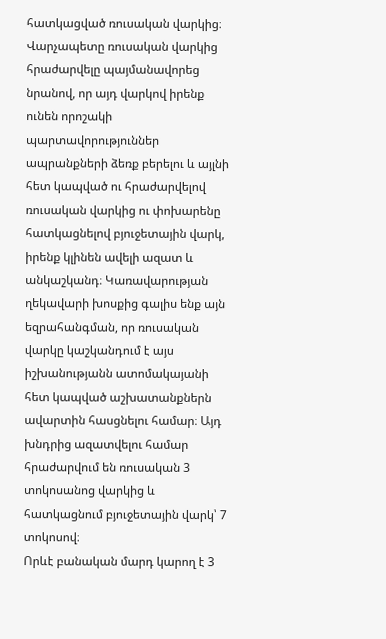հատկացված ռուսական վարկից։
Վարչապետը ռուսական վարկից հրաժարվելը պայմանավորեց նրանով, որ այդ վարկով իրենք ունեն որոշակի պարտավորություններ ապրանքների ձեռք բերելու և այլնի հետ կապված ու հրաժարվելով ռուսական վարկից ու փոխարենը հատկացնելով բյուջետային վարկ, իրենք կլինեն ավելի ազատ և անկաշկանդ։ Կառավարության ղեկավարի խոսքից գալիս ենք այն եզրահանգման, որ ռուսական վարկը կաշկանդում է այս իշխանությանն ատոմակայանի հետ կապված աշխատանքներն ավարտին հասցնելու համար։ Այդ խնդրից ազատվելու համար հրաժարվում են ռուսական 3 տոկոսանոց վարկից և հատկացնում բյուջետային վարկ՝ 7 տոկոսով։
Որևէ բանական մարդ կարող է 3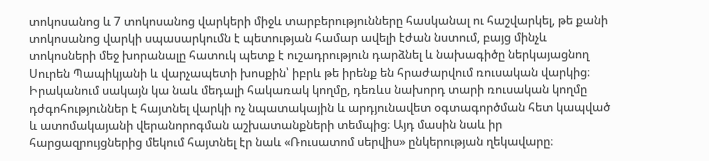տոկոսանոց և 7 տոկոսանոց վարկերի միջև տարբերությունները հասկանալ ու հաշվարկել, թե քանի տոկոսանոց վարկի սպասարկումն է պետության համար ավելի էժան նստում, բայց մինչև տոկոսների մեջ խորանալը հատուկ պետք է ուշադրություն դարձնել և նախագիծը ներկայացնող Սուրեն Պապիկյանի և վարչապետի խոսքին՝ իբրև թե իրենք են հրաժարվում ռուսական վարկից։
Իրականում սակայն կա նաև մեդալի հակառակ կողմը, դեռևս նախորդ տարի ռուսական կողմը դժգոհություններ է հայտնել վարկի ոչ նպատակային և արդյունավետ օգտագործման հետ կապված և ատոմակայանի վերանորոգման աշխատանքների տեմպից։ Այդ մասին նաև իր հարցազրույցներից մեկում հայտնել էր նաև «Ռուսատոմ սերվիս» ընկերության ղեկավարը։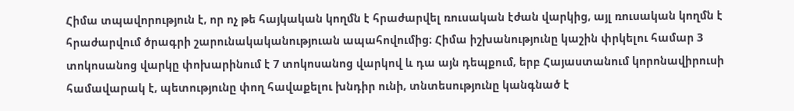Հիմա տպավորություն է, որ ոչ թե հայկական կողմն է հրաժարվել ռուսական էժան վարկից, այլ ռուսական կողմն է հրաժարվում ծրագրի շարունակականություան ապահովումից։ Հիմա իշխանությունը կաշին փրկելու համար 3 տոկոսանոց վարկը փոխարինում է 7 տոկոսանոց վարկով և դա այն դեպքում, երբ Հայաստանում կորոնավիրուսի համավարակ է, պետությունը փող հավաքելու խնդիր ունի, տնտեսությունը կանգնած է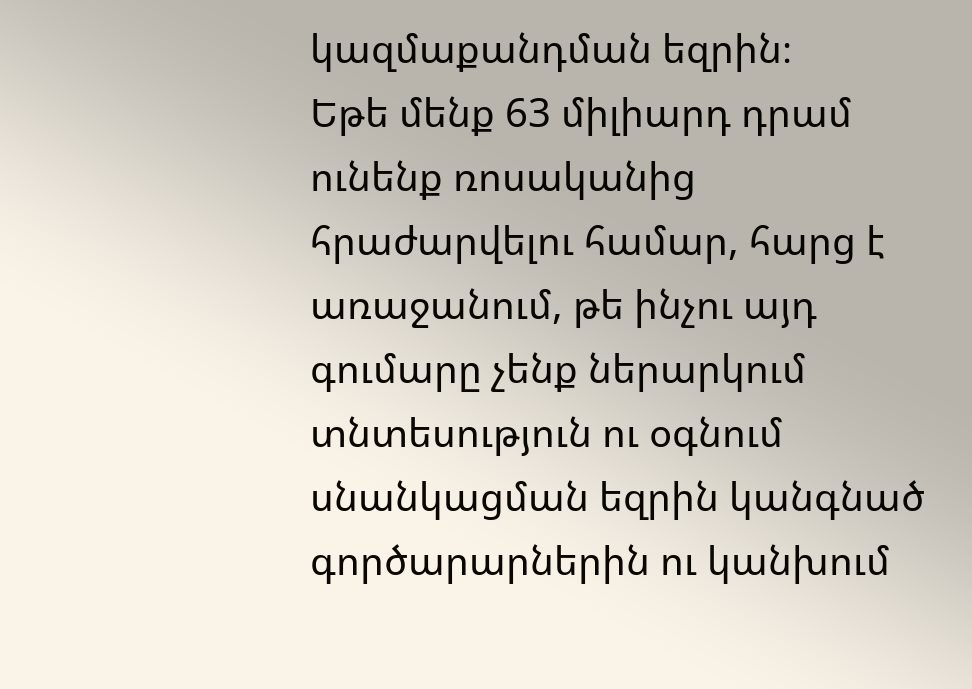կազմաքանդման եզրին։
Եթե մենք 63 միլիարդ դրամ ունենք ռոսականից հրաժարվելու համար, հարց է առաջանում, թե ինչու այդ գումարը չենք ներարկում տնտեսություն ու օգնում սնանկացման եզրին կանգնած գործարարներին ու կանխում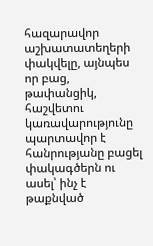հազարավոր աշխատատեղերի փակվելը, այնպես որ բաց, թափանցիկ, հաշվետու կառավարությունը պարտավոր է հանրությանը բացել փակագծերն ու ասել՝ ինչ է թաքնված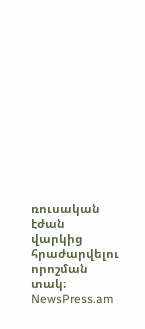ռուսական էժան վարկից հրաժարվելու որոշման տակ։
NewsPress.am